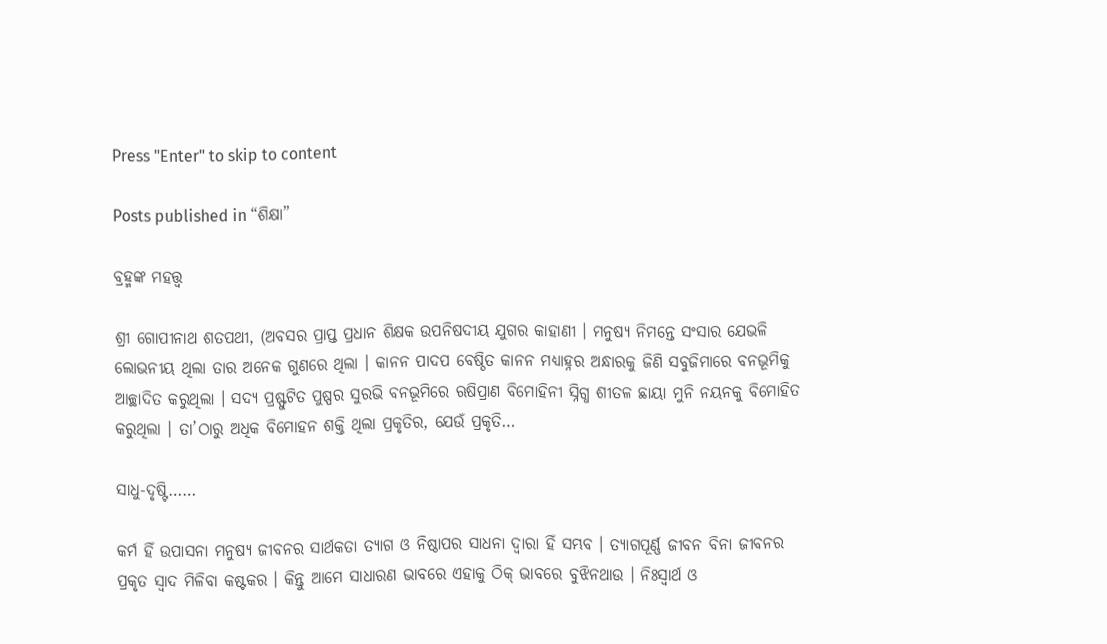Press "Enter" to skip to content

Posts published in “ଶିକ୍ଷା”

ବ୍ରହ୍ମଙ୍କ ମହତ୍ତ୍ୱ

ଶ୍ରୀ ଗୋପୀନାଥ ଶତପଥୀ, (ଅବସର ପ୍ରାପ୍ତ ପ୍ରଧାନ ଶିକ୍ଷକ ଉପନିଷଦୀୟ ଯୁଗର କାହାଣୀ । ମନୁଷ୍ୟ ନିମନ୍ତେ ସଂସାର ଯେଭଳି ଲୋଭନୀୟ ଥିଲା ତାର ଅନେକ ଗୁଣରେ ଥିଲା । କାନନ ପାଦପ ବେଷ୍ଠିତ କାନନ ମଧ୍ୟାହ୍ନର ଅନ୍ଧାରକୁ ଜିଣି ସବୁଜିମାରେ ବନଭୂମିକୁ ଆଚ୍ଛାଦିତ କରୁଥିଲା । ସଦ୍ୟ ପ୍ରଷ୍ଫୁଟିତ ପୁଷ୍ପର ସୁରଭି ବନଭୂମିରେ ଋଷିପ୍ରାଣ ବିମୋହିନୀ ସ୍ନିଗ୍ଧ ଶୀତଳ ଛାୟା ମୁନି ନୟନକୁ ବିମୋହିତ କରୁଥିଲା । ତା’ଠାରୁ ଅଧିକ ବିମୋହନ ଶକ୍ତି ଥିଲା ପ୍ରକୃତିର, ଯେଉଁ ପ୍ରକୃତି…

ସାଧୁ-ଦୃଷ୍ଟି……

କର୍ମ ହିଁ ଉପାସନା ମନୁଷ୍ୟ ଜୀବନର ସାର୍ଥକତା ତ୍ୟାଗ ଓ ନିଷ୍ଠାପର ସାଧନା ଦ୍ୱାରା ହିଁ ସମ୍ଭବ । ତ୍ୟାଗପୂର୍ଣ୍ଣ ଜୀବନ ବିନା ଜୀବନର ପ୍ରକୃତ ସ୍ୱାଦ ମିଳିବା କଷ୍ଟକର । କିନ୍ତୁ ଆମେ ସାଧାରଣ ଭାବରେ ଏହାକୁ ଠିକ୍ ଭାବରେ ବୁଝିନଥାଉ । ନିଃସ୍ୱାର୍ଥ ଓ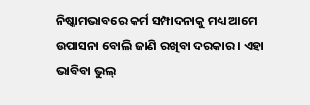ନିଷ୍କାମଭାବରେ କର୍ମ ସମ୍ପାଦନାକୁ ମଧ୍ୟ ଆମେ ଉପାସନା ବୋଲି ଜାଣି ରଖିବା ଦରକାର । ଏହା ଭାବିବା ଭୁଲ୍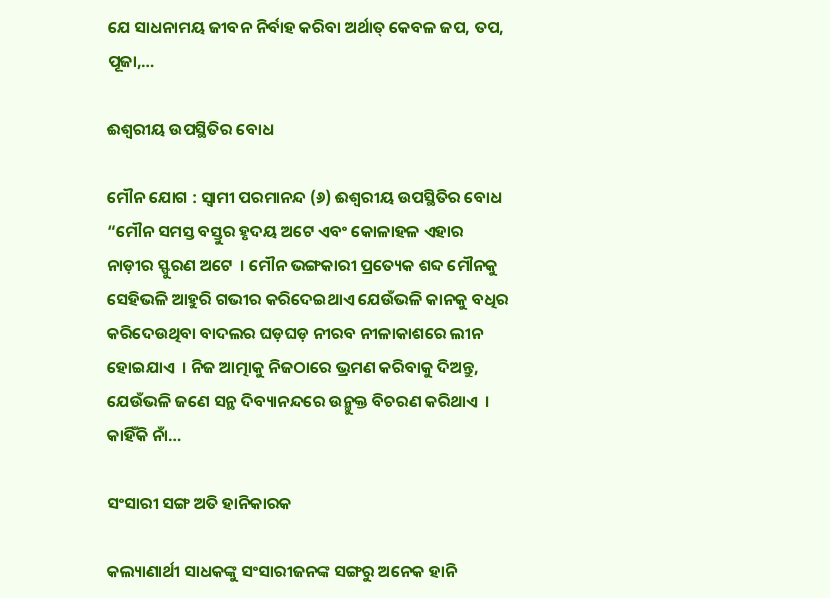ଯେ ସାଧନାମୟ ଜୀବନ ନିର୍ବାହ କରିବା ଅର୍ଥାତ୍ କେବଳ ଜପ, ତପ, ପୂଜା,…

ଈଶ୍ୱରୀୟ ଉପସ୍ଥିତିର ବୋଧ

ମୌନ ଯୋଗ : ସ୍ୱାମୀ ପରମାନନ୍ଦ (୬) ଈଶ୍ୱରୀୟ ଉପସ୍ଥିତିର ବୋଧ “ମୌନ ସମସ୍ତ ବସ୍ତୁର ହୃଦୟ ଅଟେ ଏବଂ କୋଳାହଳ ଏହାର ନାଡ଼ୀର ସ୍ଫୁରଣ ଅଟେ  । ମୌନ ଭଙ୍ଗକାରୀ ପ୍ରତ୍ୟେକ ଶବ୍ଦ ମୌନକୁ ସେହିଭଳି ଆହୁରି ଗଭୀର କରିଦେଇଥାଏ ଯେଉଁଭଳି କାନକୁ ବଧିର କରିଦେଉଥିବା ବାଦଲର ଘଡ଼ଘଡ଼ ନୀରବ ନୀଳାକାଶରେ ଲୀନ ହୋଇଯାଏ  । ନିଜ ଆତ୍ମାକୁ ନିଜଠାରେ ଭ୍ରମଣ କରିବାକୁ ଦିଅନ୍ତୁ, ଯେଉଁଭଳି ଜଣେ ସନ୍ଥ ଦିବ୍ୟାନନ୍ଦରେ ଉନ୍ମୁକ୍ତ ବିଚରଣ କରିଥାଏ  । କାହିଁକି ନାଁ…

ସଂସାରୀ ସଙ୍ଗ ଅତି ହାନିକାରକ

କଲ୍ୟାଣାର୍ଥୀ ସାଧକଙ୍କୁ ସଂସାରୀଜନଙ୍କ ସଙ୍ଗରୁ ଅନେକ ହାନି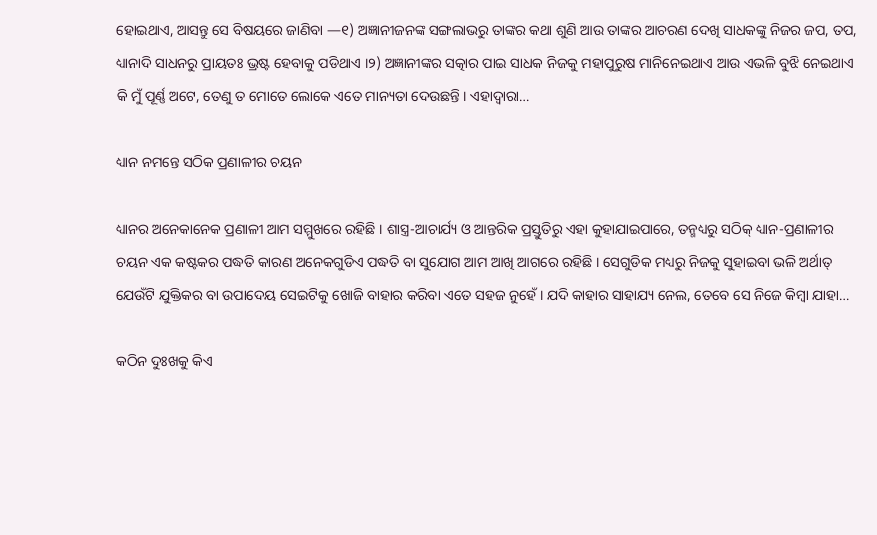ହୋଇଥାଏ, ଆସନ୍ତୁ ସେ ବିଷୟରେ ଜାଣିବା —୧) ଅଜ୍ଞାନୀଜନଙ୍କ ସଙ୍ଗଲାଭରୁ ତାଙ୍କର କଥା ଶୁଣି ଆଉ ତାଙ୍କର ଆଚରଣ ଦେଖି ସାଧକଙ୍କୁ ନିଜର ଜପ, ତପ, ଧ୍ୟାନାଦି ସାଧନରୁ ପ୍ରାୟତଃ ଭ୍ରଷ୍ଟ ହେବାକୁ ପଡିଥାଏ ।୨) ଅଜ୍ଞାନୀଙ୍କର ସତ୍କାର ପାଇ ସାଧକ ନିଜକୁ ମହାପୁରୁଷ ମାନିନେଇଥାଏ ଆଉ ଏଭଳି ବୁଝି ନେଇଥାଏ କି ମୁଁ ପୂର୍ଣ୍ଣ ଅଟେ, ତେଣୁ ତ ମୋତେ ଲୋକେ ଏତେ ମାନ୍ୟତା ଦେଉଛନ୍ତି । ଏହାଦ୍ୱାରା…

ଧ୍ୟାନ ନମନ୍ତେ ସଠିକ ପ୍ରଣାଳୀର ଚୟନ

ଧ୍ୟାନର ଅନେକାନେକ ପ୍ରଣାଳୀ ଆମ ସମ୍ମୁଖରେ ରହିଛି । ଶାସ୍ତ୍ର-ଆଚାର୍ଯ୍ୟ ଓ ଆନ୍ତରିକ ପ୍ରସ୍ତୁତିରୁ ଏହା କୁହାଯାଇପାରେ, ତନ୍ମଧ୍ୟରୁ ସଠିକ୍ ଧ୍ୟାନ-ପ୍ରଣାଳୀର ଚୟନ ଏକ କଷ୍ଟକର ପଦ୍ଧତି କାରଣ ଅନେକଗୁଡିଏ ପଦ୍ଧତି ବା ସୁଯୋଗ ଆମ ଆଖି ଆଗରେ ରହିଛି । ସେଗୁଡିକ ମଧ୍ୟରୁ ନିଜକୁ ସୁହାଇବା ଭଳି ଅର୍ଥାତ୍ ଯେଉଁଟି ଯୁକ୍ତିକର ବା ଉପାଦେୟ ସେଇଟିକୁ ଖୋଜି ବାହାର କରିବା ଏତେ ସହଜ ନୁହେଁ । ଯଦି କାହାର ସାହାଯ୍ୟ ନେଲ, ତେବେ ସେ ନିଜେ କିମ୍ବା ଯାହା…

କଠିନ ଦୁଃଖକୁ କିଏ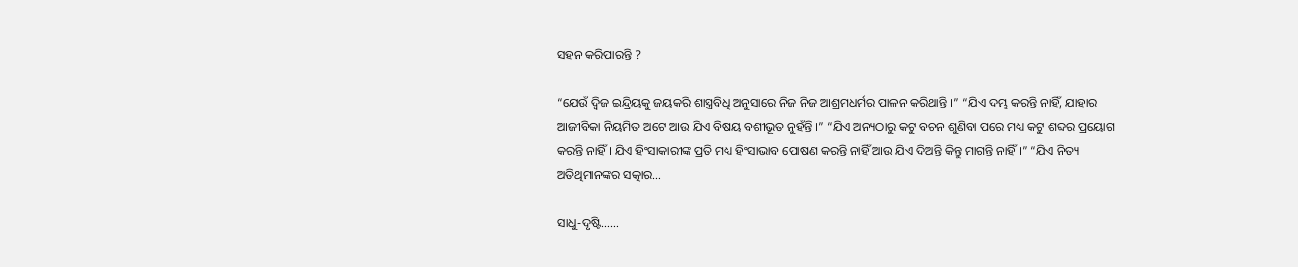ସହନ କରିପାରନ୍ତି ?

“ଯେଉଁ ଦ୍ୱିଜ ଇନ୍ଦ୍ରିୟକୁ ଜୟକରି ଶାସ୍ତ୍ରବିଧି ଅନୁସାରେ ନିଜ ନିଜ ଆଶ୍ରମଧର୍ମର ପାଳନ କରିଥାନ୍ତି ।” “ଯିଏ ଦମ୍ଭ କରନ୍ତି ନାହିଁ, ଯାହାର ଆଜୀବିକା ନିୟମିତ ଅଟେ ଆଉ ଯିଏ ବିଷୟ ବଶୀଭୂତ ନୁହଁନ୍ତି ।” “ଯିଏ ଅନ୍ୟଠାରୁ କଟୁ ବଚନ ଶୁଣିବା ପରେ ମଧ୍ୟ କଟୁ ଶବ୍ଦର ପ୍ରୟୋଗ କରନ୍ତି ନାହିଁ । ଯିଏ ହିଂସାକାରୀଙ୍କ ପ୍ରତି ମଧ୍ୟ ହିଂସାଭାବ ପୋଷଣ କରନ୍ତି ନାହିଁ ଆଉ ଯିଏ ଦିଅନ୍ତି କିନ୍ତୁ ମାଗନ୍ତି ନାହିଁ ।” “ଯିଏ ନିତ୍ୟ ଅତିଥିମାନଙ୍କର ସତ୍କାର…

ସାଧୁ-ଦୃଷ୍ଟି……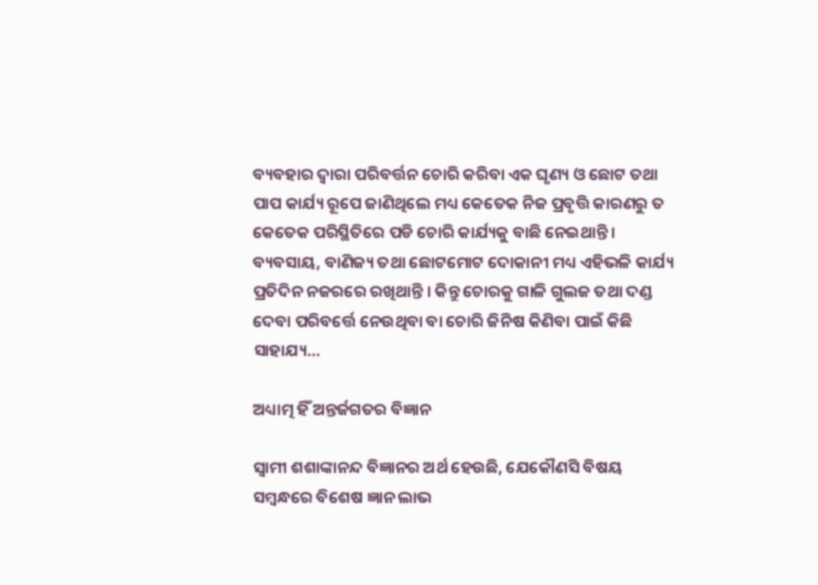ବ୍ୟବହାର ଦ୍ୱାରା ପରିବର୍ତ୍ତନ ଚୋରି କରିବା ଏକ ଘୃଣ୍ୟ ଓ ଛୋଟ ତଥା ପାପ କାର୍ଯ୍ୟ ରୂପେ ଜାଣିଥିଲେ ମଧ୍ୟ କେତେକ ନିଜ ପ୍ରବୃତ୍ତି କାରଣରୁ ତ କେତେକ ପରିସ୍ଥିତିରେ ପଡି ଚୋରି କାର୍ଯ୍ୟକୁ ବାଛି ନେଇଥାନ୍ତି । ବ୍ୟବସାୟ, ବାଣିଜ୍ୟ ତଥା ଛୋଟମୋଟ ଦୋକାନୀ ମଧ୍ୟ ଏହିଭଳି କାର୍ଯ୍ୟ ପ୍ରତିଦିନ ନଜରରେ ରଖିଥାନ୍ତି । କିନ୍ତୁ ଚୋରକୁ ଗାଳି ଗୁଲଜ ତଥା ଦଣ୍ଡ ଦେବା ପରିବର୍ତ୍ତେ ନେଉଥିବା ବା ଚୋରି ଜିନିଷ କିଣିବା ପାଇଁ କିଛି ସାହାଯ୍ୟ…

ଅଧ୍ୟାତ୍ମ ହିଁ ଅନ୍ତର୍ଜଗତର ବିଜ୍ଞାନ

ସ୍ୱାମୀ ଶଶାଙ୍କାନନ୍ଦ ବିଜ୍ଞାନର ଅର୍ଥ ହେଉଛି, ଯେକୌଣସି ବିଷୟ ସମ୍ବନ୍ଧରେ ବିଶେଷ ଜ୍ଞାନ ଲାଭ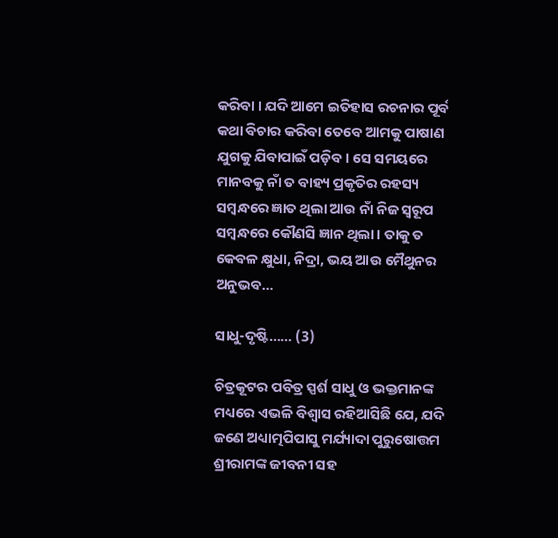କରିବା । ଯଦି ଆମେ ଇତିହାସ ରଚନାର ପୂର୍ବ କଥା ବିଚାର କରିବା ତେବେ ଆମକୁ ପାଷାଣ ଯୁଗକୁ ଯିବାପାଇଁ ପଡ଼ିବ । ସେ ସମୟରେ ମାନବକୁ ନାଁ ତ ବାହ୍ୟ ପ୍ରକୃତିର ରହସ୍ୟ ସମ୍ବନ୍ଧରେ ଜ୍ଞାତ ଥିଲା ଆଉ ନାଁ ନିଜ ସ୍ୱରୂପ ସମ୍ବନ୍ଧରେ କୌଣସି ଜ୍ଞାନ ଥିଲା । ତାକୁ ତ କେବଳ କ୍ଷୁଧା, ନିଦ୍ରା, ଭୟ ଆଉ ମୈଥୁନର ଅନୁଭବ…

ସାଧୁ-ଦୃଷ୍ଟି…… (3)

ଚିତ୍ରକୂଟର ପବିତ୍ର ସ୍ପର୍ଶ ସାଧୁ ଓ ଭକ୍ତମାନଙ୍କ ମଧ୍ୟରେ ଏଭଳି ବିଶ୍ୱାସ ରହିଆସିଛି ଯେ, ଯଦି ଜଣେ ଅଧ୍ୟାତ୍ମପିପାସୁ ମର୍ଯ୍ୟାଦା ପୁରୁଷୋତ୍ତମ ଶ୍ରୀରାମଙ୍କ ଜୀବନୀ ସହ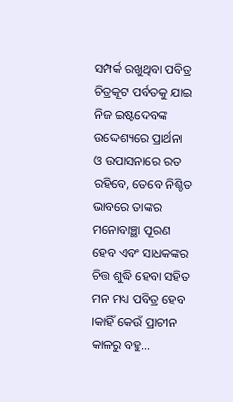ସମ୍ପର୍କ ରଖୁଥିବା ପବିତ୍ର ଚିତ୍ରକୂଟ ପର୍ବତକୁ ଯାଇ ନିଜ ଇଷ୍ଟଦେବଙ୍କ ଉଦ୍ଦେଶ୍ୟରେ ପ୍ରାର୍ଥନା ଓ ଉପାସନାରେ ରତ ରହିବେ, ତେବେ ନିଶ୍ଚିତ ଭାବରେ ତାଙ୍କର ମନୋବାଞ୍ଛା ପୂରଣ ହେବ ଏବଂ ସାଧକଙ୍କର ଚିତ୍ତ ଶୁଦ୍ଧି ହେବା ସହିତ ମନ ମଧ୍ୟ ପବିତ୍ର ହେବ ।କାହିଁ କେଉଁ ପ୍ରାଚୀନ କାଳରୁ ବହୁ…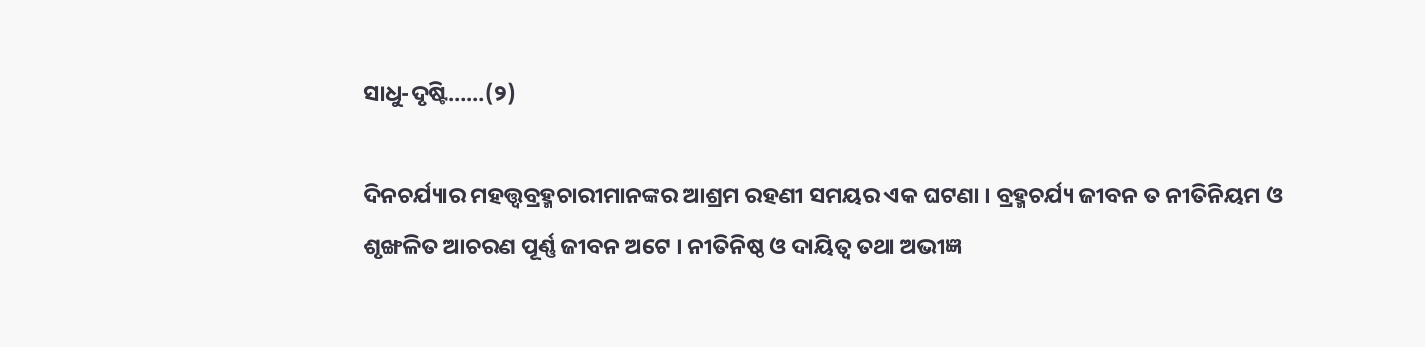ସାଧୁ-ଦୃଷ୍ଟି……(୨)

ଦିନଚର୍ଯ୍ୟାର ମହତ୍ତ୍ୱବ୍ରହ୍ମଚାରୀମାନଙ୍କର ଆଶ୍ରମ ରହଣୀ ସମୟର ଏକ ଘଟଣା । ବ୍ରହ୍ମଚର୍ଯ୍ୟ ଜୀବନ ତ ନୀତିନିୟମ ଓ ଶୃଙ୍ଖଳିତ ଆଚରଣ ପୂର୍ଣ୍ଣ ଜୀବନ ଅଟେ । ନୀତିନିଷ୍ଠ ଓ ଦାୟିତ୍ୱ ତଥା ଅଭୀଜ୍ଞ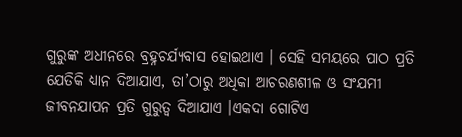ଗୁରୁଙ୍କ ଅଧୀନରେ ବ୍ରହ୍ନଚର୍ଯ୍ୟବାସ ହୋଇଥାଏ । ସେହି ସମୟରେ ପାଠ ପ୍ରତି ଯେତିକି ଧ୍ୟାନ ଦିଆଯାଏ, ତା’ଠାରୁ ଅଧିକା ଆଚରଣଶୀଳ ଓ ସଂଯମୀ ଜୀବନଯାପନ ପ୍ରତି ଗୁରୁତ୍ୱ ଦିଆଯାଏ ।ଏକଦା ଗୋଟିଏ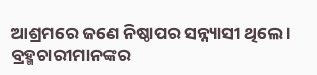ଆଶ୍ରମରେ ଜଣେ ନିଷ୍ଠାପର ସନ୍ନ୍ୟାସୀ ଥିଲେ । ବ୍ରହ୍ମଚାରୀମାନଙ୍କର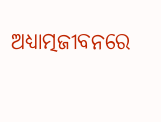ଅଧ୍ୟାତ୍ମଜୀବନରେ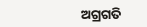ଅଗ୍ରଗତି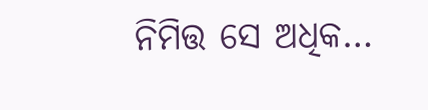ନିମିତ୍ତ ସେ ଅଧିକ…